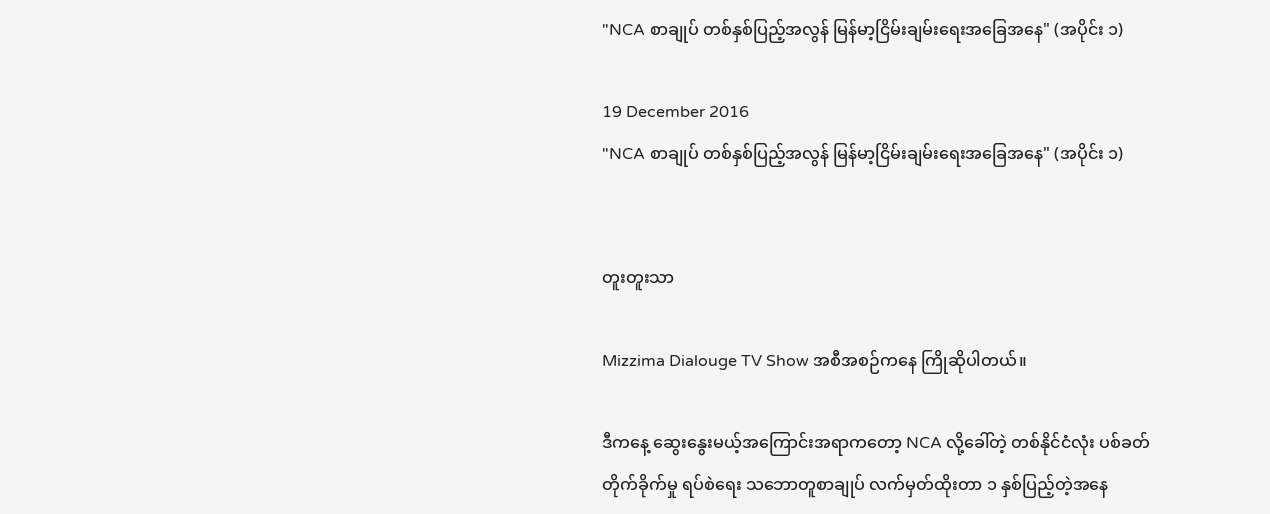"NCA စာချုပ် တစ်နှစ်ပြည့်အလွန် မြန်မာ့ငြိမ်းချမ်းရေးအခြေအနေ" (အပိုင်း ၁)

19 December 2016
"NCA စာချုပ် တစ်နှစ်ပြည့်အလွန် မြန်မာ့ငြိမ်းချမ်းရေးအခြေအနေ" (အပိုင်း ၁)


တူးတူးသာ

Mizzima Dialouge TV Show အစီအစဉ်ကနေ ကြိုဆိုပါတယ်။

ဒီကနေ့ ဆွေးနွေးမယ့်အကြောင်းအရာကတော့ NCA လို့ခေါ်တဲ့ တစ်နိုင်ငံလုံး ပစ်ခတ်တိုက်ခိုက်မှု ရပ်စဲရေး သဘောတူစာချုပ် လက်မှတ်ထိုးတာ ၁ နှစ်ပြည့်တဲ့အနေ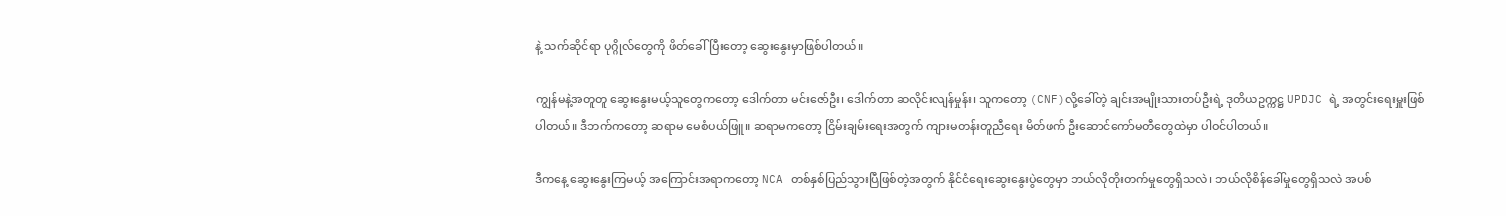နဲ့ သက်ဆိုင်ရာ ပုဂ္ဂိုလ်တွေကို ဖိတ်ခေါ်ပြီးတော့ ဆွေးနွေးမှာဖြစ်ပါတယ်။

ကျွန်မနဲ့အတူတူ ဆွေးနွေးမယ့်သူတွေကတော့ ဒေါက်တာ မင်းဇော်ဦး၊ ဒေါက်တာ ဆလိုင်းလျန်မှုန်း၊ သူကတော့ (CNF)လို့ခေါ်တဲ့ ချင်းအမျိုးသားတပ်ဦးရဲ့ ဒုတိယဥက္ကဋ္ဌ UPDJC ရဲ့ အတွင်းရေးမှူးဖြစ်ပါတယ်။ ဒီဘက်ကတော့ ဆရာမ မေစံပယ်ဖြူ။ ဆရာမကတော့ ငြိမ်းချမ်းရေးအတွက် ကျားမတန်းတူညီရေး မိတ်ဖက် ဦးဆောင်ကော်မတီတွေထဲမှာ ပါဝင်ပါတယ်။

ဒီကနေ့ ဆွေးနွေးကြမယ့် အကြောင်းအရာကတော့ NCA တစ်နှစ်ပြည်သွားပြီဖြစ်တဲ့အတွက် နိုင်ငံရေးဆွေးနွေးပွဲတွေမှာ ဘယ်လိုတိုးတက်မှုတွေရှိသလဲ၊ ဘယ်လိုစိန်ခေါ်မှုတွေရှိသလဲ အပစ်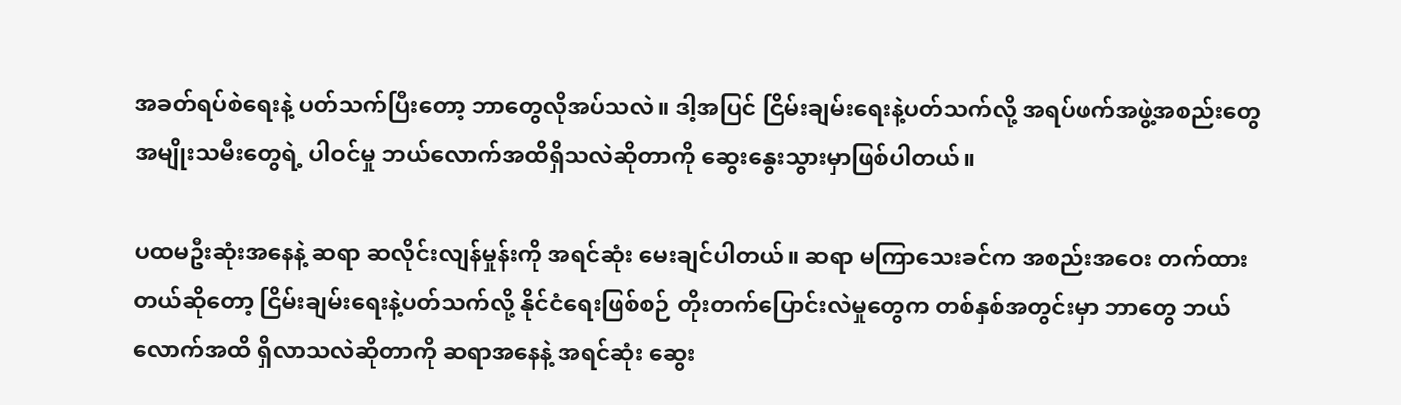အခတ်ရပ်စဲရေးနဲ့ ပတ်သက်ပြီးတော့ ဘာတွေလိုအပ်သလဲ။ ဒါ့အပြင် ငြိမ်းချမ်းရေးနဲ့ပတ်သက်လို့ အရပ်ဖက်အဖွဲ့အစည်းတွေ အမျိုးသမီးတွေရဲ့ ပါဝင်မှု ဘယ်လောက်အထိရှိသလဲဆိုတာကို ဆွေးနွေးသွားမှာဖြစ်ပါတယ်။

ပထမဦးဆုံးအနေနဲ့ ဆရာ ဆလိုင်းလျန်မှုန်းကို အရင်ဆုံး မေးချင်ပါတယ်။ ဆရာ မကြာသေးခင်က အစည်းအဝေး တက်ထားတယ်ဆိုတော့ ငြိမ်းချမ်းရေးနဲ့ပတ်သက်လို့ နိုင်ငံရေးဖြစ်စဉ် တိုးတက်ပြောင်းလဲမှုတွေက တစ်နှစ်အတွင်းမှာ ဘာတွေ ဘယ်လောက်အထိ ရှိလာသလဲဆိုတာကို ဆရာအနေနဲ့ အရင်ဆုံး ဆွေး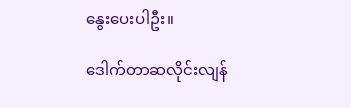နွေးပေးပါဦး။

ဒေါက်တာဆလိုင်းလျန်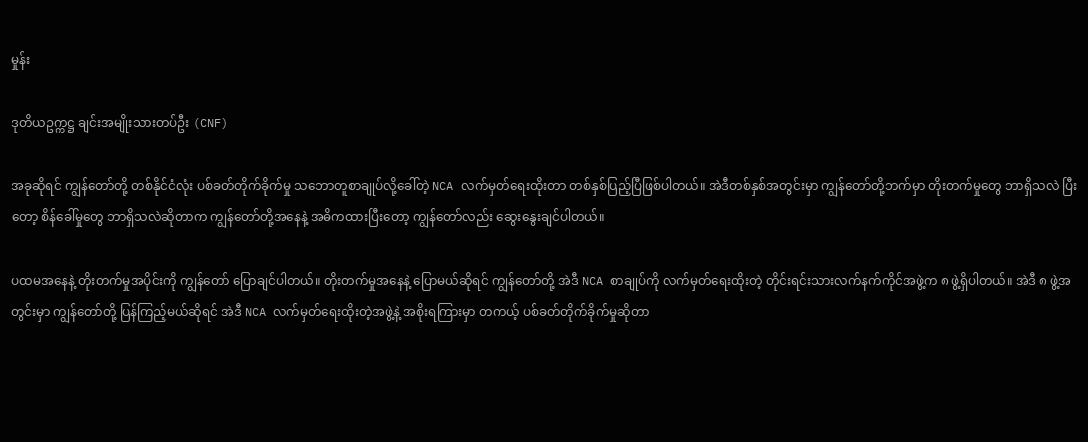မှုန်း

ဒုတိယဥက္ကဋ္ဌ ချင်းအမျိုးသားတပ်ဦး (CNF)

အခုဆိုရင် ကျွန်တော်တို့ တစ်နိုင်ငံလုံး ပစ်ခတ်တိုက်ခိုက်မှု သဘောတူစာချုပ်လို့ခေါ်တဲ့ NCA လက်မှတ်ရေးထိုးတာ တစ်နှစ်ပြည့်ပြီဖြစ်ပါတယ်။ အဲဒီတစ်နှစ်အတွင်းမှာ ကျွန်တော်တို့ဘက်မှာ တိုးတက်မှုတွေ ဘာရှိသလဲ ပြီးတော့ စိန်ခေါ်မှုတွေ ဘာရှိသလဲဆိုတာက ကျွန်တော်တို့အနေနဲ့ အဓိကထားပြီးတော့ ကျွန်တော်လည်း ဆွေးနွေးချင်ပါတယ်။

ပထမအနေနဲ့ တိုးတက်မှုအပိုင်းကို ကျွန်တော် ပြောချင်ပါတယ်။ တိုးတက်မှုအနေနဲ့ ပြောမယ်ဆိုရင် ကျွန်တော်တို့ အဲဒီ NCA စာချုပ်ကို လက်မှတ်ရေးထိုးတဲ့ တိုင်းရင်းသားလက်နက်ကိုင်အဖွဲ့က ၈ ဖွဲ့ရှိပါတယ်။ အဲဒီ ၈ ဖွဲ့အတွင်းမှာ ကျွန်တော်တို့ ပြန်ကြည့်မယ်ဆိုရင် အဲဒီ NCA လက်မှတ်ရေးထိုးတဲ့အဖွဲ့နဲ့ အစိုးရကြားမှာ တကယ့် ပစ်ခတ်တိုက်ခိုက်မှုဆိုတာ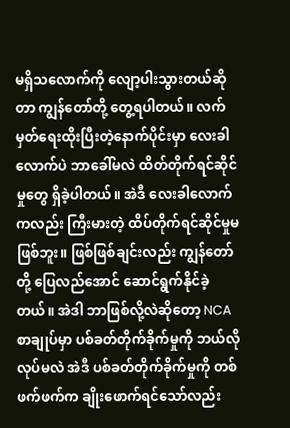မရှိသလောက်ကို လျော့ပါးသွားတယ်ဆိုတာ ကျွန်တော်တို့ တွေ့ရပါတယ်။ လက်မှတ်ရေးထိုးပြီးတဲ့နောက်ပိုင်းမှာ လေးခါလောက်ပဲ ဘာခေါ်မလဲ ထိတ်တိုက်ရင်ဆိုင်မှုတွေ ရှိခဲ့ပါတယ်။ အဲဒီ လေးခါလောက်ကလည်း ကြီးမားတဲ့ ထိပ်တိုက်ရင်ဆိုင်မှုမဖြစ်ဘူး။ ဖြစ်ဖြစ်ချင်းလည်း ကျွန်တော်တို့ ပြေလည်အောင် ဆောင်ရွက်နိုင်ခဲ့တယ်။ အဲဒါ ဘာဖြစ်လို့လဲဆိုတော့ NCA စာချုပ်မှာ ပစ်ခတ်တိုက်ခိုက်မှုကို ဘယ်လိုလုပ်မလဲ အဲဒီ ပစ်ခတ်တိုက်ခိုက်မှုကို တစ်ဖက်ဖက်က ချိုးဖောက်ရင်သော်လည်း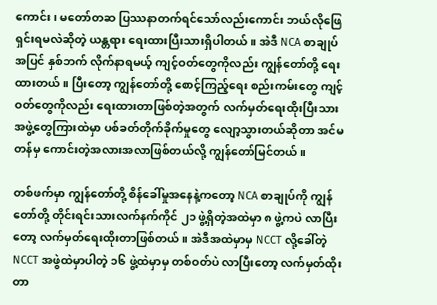ကောင်း၊ မတော်တဆ ပြဿနာတက်ရင်သော်လည်းကောင်း ဘယ်လိုဖြေရှင်းရမလဲဆိုတဲ့ ယန္တရား ရေးထားပြီးသားရှိပါတယ်။ အဲဒီ NCA စာချုပ်အပြင် နှစ်ဘက် လိုက်နာရမယ့် ကျင့်ဝတ်တွေကိုလည်း ကျွန်တော်တို့ ရေးထားတယ်။ ပြီးတော့ ကျွန်တော်တို့ စောင့်ကြည့်ရေး စည်းကမ်းတွေ ကျင့်ဝတ်တွေကိုလည်း ရေးထားတာဖြစ်တဲ့အတွက် လက်မှတ်ရေးထိုးပြီးသား အဖွဲ့တွေကြားထဲမှာ ပစ်ခတ်တိုက်ခိုက်မှုတွေ လျော့သွားတယ်ဆိုတာ အင်မတန်မှ ကောင်းတဲ့အလားအလာဖြစ်တယ်လို့ ကျွန်တော်မြင်တယ်။

တစ်ဖက်မှာ ကျွန်တော်တို့ စိန်ခေါ်မှုအနေနဲ့ကတော့ NCA စာချုပ်ကို ကျွန်တော်တို့ တိုင်းရင်းသားလက်နက်ကိုင် ၂၁ ဖွဲ့ရှိတဲ့အထဲမှာ ၈ ဖွဲ့ကပဲ လာပြီးတော့ လက်မှတ်ရေးထိုးတာဖြစ်တယ်။ အဲဒီအထဲမှာမှ NCCT လို့ခေါ်တဲ့ NCCT အဖွဲထဲမှာပါတဲ့ ၁၆ ဖွဲ့ထဲမှာမှ တစ်ဝတ်ပဲ လာပြီးတော့ လက်မှတ်ထိုးတာ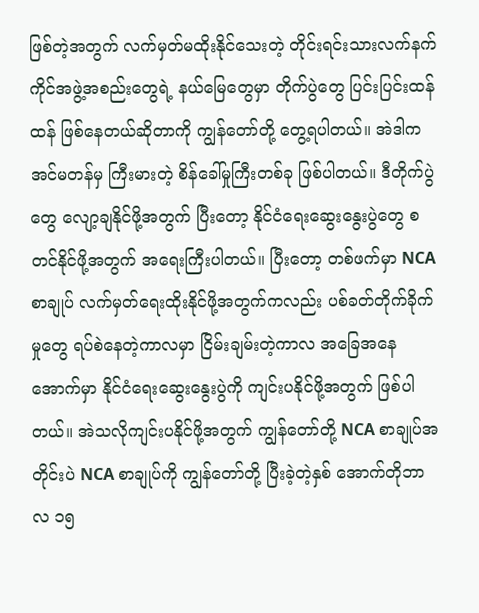ဖြစ်တဲ့အတွက် လက်မှတ်မထိုးနိုင်သေးတဲ့ တိုင်းရင်းသားလက်နက်ကိုင်အဖွဲ့အစည်းတွေရဲ့ နယ်မြေတွေမှာ တိုက်ပွဲတွေ ပြင်းပြင်းထန်ထန် ဖြစ်နေတယ်ဆိုတာကို ကျွန်တော်တို့ တွေ့ရပါတယ်။ အဲဒါက အင်မတန်မှ ကြီးမားတဲ့ စိန်ခေါ်မှုကြီးတစ်ခု ဖြစ်ပါတယ်။ ဒီတိုက်ပွဲတွေ လျော့ချနိုင်ဖို့အတွက် ပြီးတော့ နိုင်ငံရေးဆွေးနွေးပွဲတွေ စတင်နိုင်ဖို့အတွက် အရေးကြီးပါတယ်။ ပြီးတော့ တစ်ဖက်မှာ NCA စာချုပ် လက်မှတ်ရေးထိုးနိုင်ဖို့အတွက်ကလည်း ပစ်ခတ်တိုက်ခိုက်မှုတွေ ရပ်စဲနေတဲ့ကာလမှာ ငြိမ်းချမ်းတဲ့ကာလ အခြေအနေအောက်မှာ နိုင်ငံရေးဆွေးနွေးပွဲကို ကျင်းပနိုင်ဖို့အတွက် ဖြစ်ပါတယ်။ အဲသလိုကျင်းပနိုင်ဖို့အတွက် ကျွန်တော်တို့ NCA စာချုပ်အတိုင်းပဲ NCA စာချုပ်ကို ကျွန်တော်တို့ ပြီးခဲ့တဲ့နှစ် အောက်တိုဘာလ ၁၅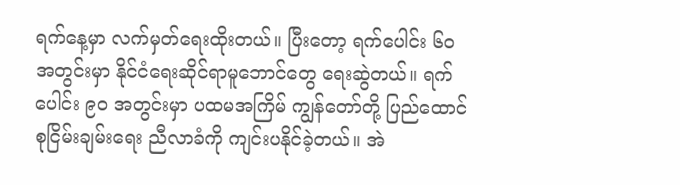ရက်နေ့မှာ လက်မှတ်ရေးထိုးတယ်။ ပြီးတော့ ရက်ပေါင်း ၆၀ အတွင်းမှာ နိုင်ငံရေးဆိုင်ရာမူဘောင်တွေ ရေးဆွဲတယ်။ ရက်ပေါင်း ၉၀ အတွင်းမှာ ပထမအကြိမ် ကျွန်တော်တို့ ပြည်ထောင်စုငြိမ်းချမ်းရေး ညီလာခံကို ကျင်းပနိုင်ခဲ့တယ်။ အဲ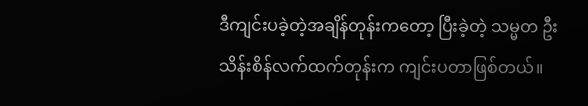ဒီကျင်းပခဲ့တဲ့အချိန်တုန်းကတော့ ပြီးခဲ့တဲ့ သမ္မတ ဦးသိန်းစိန်လက်ထက်တုန်းက ကျင်းပတာဖြစ်တယ်။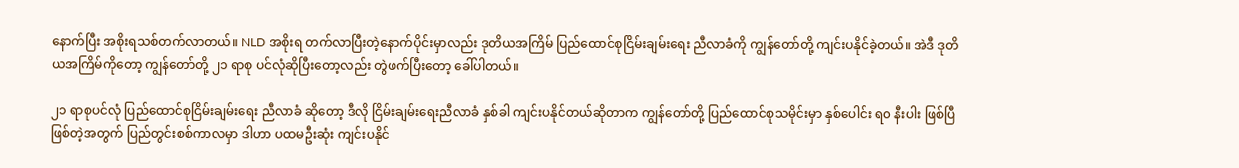နောက်ပြီး အစိုးရသစ်တက်လာတယ်။ NLD အစိုးရ တက်လာပြီးတဲ့နောက်ပိုင်းမှာလည်း ဒုတိယအကြိမ် ပြည်ထောင်စုငြိမ်းချမ်းရေး ညီလာခံကို ကျွန်တော်တို့ ကျင်းပနိုင်ခဲ့တယ်။ အဲဒီ ဒုတိယအကြိမ်ကိုတော့ ကျွန်တော်တို့ ၂၁ ရာစု ပင်လုံဆိုပြီးတော့လည်း တွဲဖက်ပြီးတော့ ခေါ်ပါတယ်။

၂၁ ရာစုပင်လုံ ပြည်ထောင်စုငြိမ်းချမ်းရေး ညီလာခံ ဆိုတော့ ဒီလို ငြိမ်းချမ်းရေးညီလာခံ နှစ်ခါ ကျင်းပနိုင်တယ်ဆိုတာက ကျွန်တော်တို့ ပြည်ထောင်စုသမိုင်းမှာ နှစ်ပေါင်း ရ၀ နီးပါး ဖြစ်ပြီဖြစ်တဲ့အတွက် ပြည်တွင်းစစ်ကာလမှာ ဒါဟာ ပထမဦးဆုံး ကျင်းပနိုင်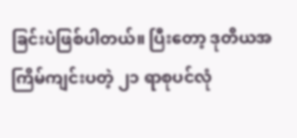ခြင်းပဲဖြစ်ပါတယ်။ ပြီးတော့ ဒုတိယအကြိမ်ကျင်းပတဲ့ ၂၁ ရာစုပင်လုံ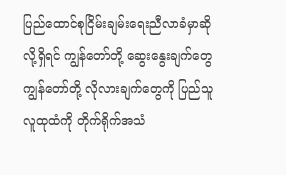ပြည်ထောင်စုငြိမ်းချမ်းရေးညီလာခံမှာဆိုလို့ရှိရင် ကျွန်တော်တို့ ဆွေးနွေးချက်တွေ ကျွန်တော်တို့ လိုလားချက်တွေကို ပြည်သူလူထုထံကို တိုက်ရိုက်အသံ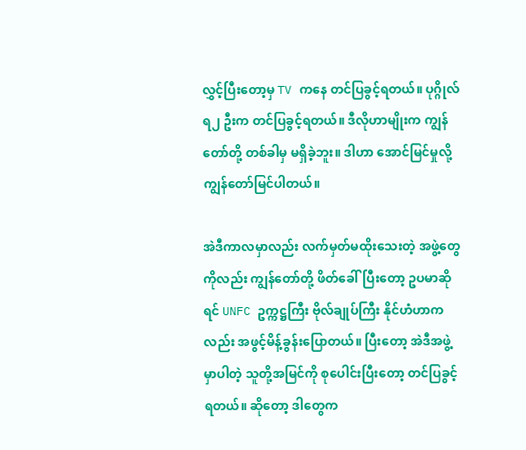လွှင့်ပြီးတော့မှ TV ကနေ တင်ပြခွင့်ရတယ်။ ပုဂ္ဂိုလ် ရ၂ ဦးက တင်ပြခွင့်ရတယ်။ ဒီလိုဟာမျိုးက ကျွန်တော်တို့ တစ်ခါမှ မရှိခဲ့ဘူး။ ဒါဟာ အောင်မြင်မှုလို့ ကျွန်တော်မြင်ပါတယ်။

အဲဒီကာလမှာလည်း လက်မှတ်မထိုးသေးတဲ့ အဖွဲ့တွေကိုလည်း ကျွန်တော်တို့ ဖိတ်ခေါ်ပြီးတော့ ဥပမာဆိုရင် UNFC ဥက္ကဋ္ဌကြီး ဗိုလ်ချုပ်ကြီး နိုင်ဟံဟာကလည်း အဖွင့်မိန့်ခွန်းပြောတယ်။ ပြီးတော့ အဲဒီအဖွဲ့မှာပါတဲ့ သူတို့အမြင်ကို စုပေါင်းပြီးတော့ တင်ပြခွင့်ရတယ်။ ဆိုတော့ ဒါတွေက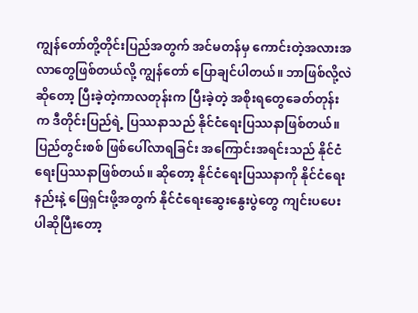ကျွန်တော်တို့တိုင်းပြည်အတွက် အင်မတန်မှ ကောင်းတဲ့အလားအလာတွေဖြစ်တယ်လို့ ကျွန်တော် ပြောချင်ပါတယ်။ ဘာဖြစ်လို့လဲဆိုတော့ ပြီးခဲ့တဲ့ကာလတုန်းက ပြီးခဲ့တဲ့ အစိုးရတွေခေတ်တုန်းက ဒီတိုင်းပြည်ရဲ့ ပြဿနာသည် နိုင်ငံရေးပြဿနာဖြစ်တယ်။ ပြည်တွင်းစစ် ဖြစ်ပေါ်လာရခြင်း အကြောင်းအရင်းသည် နိုင်ငံရေးပြဿနာဖြစ်တယ်။ ဆိုတော့ နိုင်ငံရေးပြဿနာကို နိုင်ငံရေးနည်းနဲ့ ဖြေရှင်းဖို့အတွက် နိုင်ငံရေးဆွေးနွေးပွဲတွေ ကျင်းပပေးပါဆိုပြီးတော့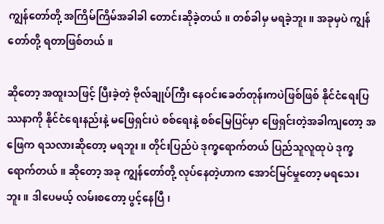ကျွန်တော်တို့ အကြိမ်ကြိမ်အခါခါ တောင်းဆိုခဲ့တယ်။ တစ်ခါမှ မရခဲ့ဘူး။ အခုမှပဲ ကျွန်တော်တို့ ရတာဖြစ်တယ်။

ဆိုတော့ အထူးသဖြင့် ပြီးခဲ့တဲ့ ဗိုလ်ချုပ်ကြီး နေဝင်းခေတ်တုန်းကပဲဖြစ်ဖြစ် နိုင်ငံရေးပြဿနာကို နိုင်ငံရေးနည်းနဲ့ မဖြေရှင်းပဲ စစ်ရေးနဲ့ စစ်မြေပြင်မှာ ဖြေရှင်းတဲ့အခါကျတော့ အဖြေက ရသလားဆိုတော့ မရဘူး။ တိုင်းပြည်ပဲ ဒုက္ခရောက်တယ် ပြည်သူလူထုပဲ ဒုက္ခရောက်တယ်။ ဆိုတော့ အခု ကျွန်တော်တို့ လုပ်နေတဲ့ဟာက အောင်မြင်မှုတော့ မရသေးဘူး။ ဒါပေမယ့် လမ်းစတော့ ပွင့်နေပြီ၊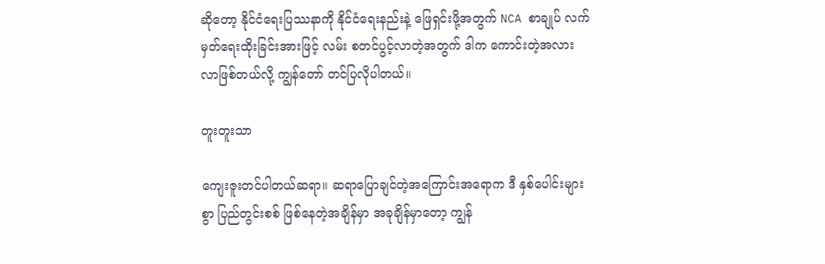ဆိုတော့ နိုင်ငံရေးပြဿနာကို နိုင်ငံရေးနည်းနဲ့ ဖြေရှင်းဖို့အတွက် NCA စာချုပ် လက်မှတ်ရေးထိုးခြင်းအားဖြင့် လမ်း စတင်ပွင့်လာတဲ့အတွက် ဒါက ကောင်းတဲ့အလားလာဖြစ်တယ်လို့ ကျွန်တော် တင်ပြလိုပါတယ်။

တူးတူးသာ

ကျေးဇူးတင်ပါတယ်ဆရာ။ ဆရာပြောချင်တဲ့အကြောင်းအရောက ဒီ နှစ်ပေါင်းများစွာ ပြည်တွင်းစစ် ဖြစ်နေတဲ့အချိန်မှာ အခုချိန်မှာတော့ ကျွန်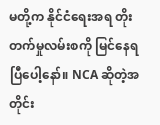မတို့က နိုင်ငံရေးအရ တိုးတက်မှုလမ်းစကို မြင်နေရပြီပေါ့နော်။ NCA ဆိုတဲ့အတိုင်း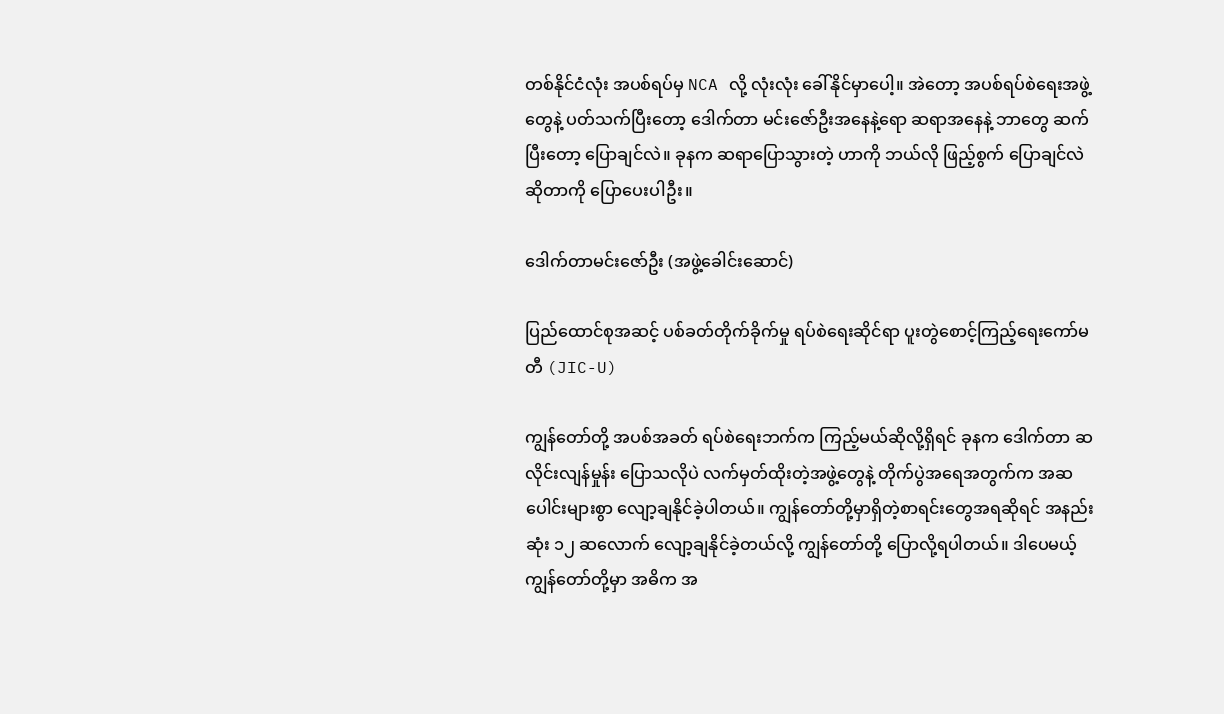တစ်နိုင်ငံလုံး အပစ်ရပ်မှ NCA လို့ လုံးလုံး ခေါ်နိုင်မှာပေါ့။ အဲတော့ အပစ်ရပ်စဲရေးအဖွဲ့တွေနဲ့ ပတ်သက်ပြီးတော့ ဒေါက်တာ မင်းဇော်ဦးအနေနဲ့ရော ဆရာအနေနဲ့ ဘာတွေ ဆက်ပြီးတော့ ပြောချင်လဲ။ ခုနက ဆရာပြောသွားတဲ့ ဟာကို ဘယ်လို ဖြည့်စွက် ပြောချင်လဲဆိုတာကို ပြောပေးပါဦး။

ဒေါက်တာမင်းဇော်ဦး (အဖွဲ့ခေါင်းဆောင်)

ပြည်ထောင်စုအဆင့် ပစ်ခတ်တိုက်ခိုက်မှု ရပ်စဲရေးဆိုင်ရာ ပူးတွဲစောင့်ကြည့်ရေးကော်မတီ (JIC-U)

ကျွန်တော်တို့ အပစ်အခတ် ရပ်စဲရေးဘက်က ကြည့်မယ်ဆိုလို့ရှိရင် ခုနက ဒေါက်တာ ဆလိုင်းလျန်မှုန်း ပြောသလိုပဲ လက်မှတ်ထိုးတဲ့အဖွဲ့တွေနဲ့ တိုက်ပွဲအရေအတွက်က အဆပေါင်းများစွာ လျော့ချနိုင်ခဲ့ပါတယ်။ ကျွန်တော်တို့မှာရှိတဲ့စာရင်းတွေအရဆိုရင် အနည်းဆုံး ၁၂ ဆလောက် လျော့ချနိုင်ခဲ့တယ်လို့ ကျွန်တော်တို့ ပြောလို့ရပါတယ်။ ဒါပေမယ့် ကျွန်တော်တို့မှာ အဓိက အ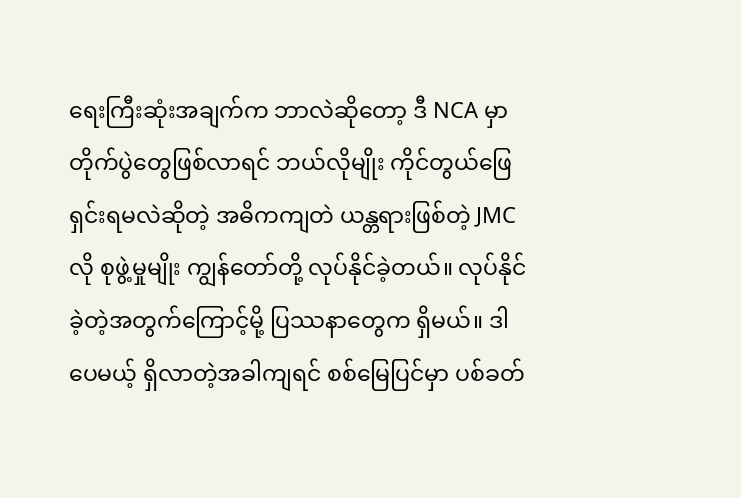ရေးကြီးဆုံးအချက်က ဘာလဲဆိုတော့ ဒီ NCA မှာ တိုက်ပွဲတွေဖြစ်လာရင် ဘယ်လိုမျိုး ကိုင်တွယ်ဖြေရှင်းရမလဲဆိုတဲ့ အဓိကကျတဲ ယန္တရားဖြစ်တဲ့ JMC လို စုဖွဲ့မှုမျိုး ကျွန်တော်တို့ လုပ်နိုင်ခဲ့တယ်။ လုပ်နိုင်ခဲ့တဲ့အတွက်ကြောင့်မို့ ပြဿနာတွေက ရှိမယ်။ ဒါပေမယ့် ရှိလာတဲ့အခါကျရင် စစ်မြေပြင်မှာ ပစ်ခတ်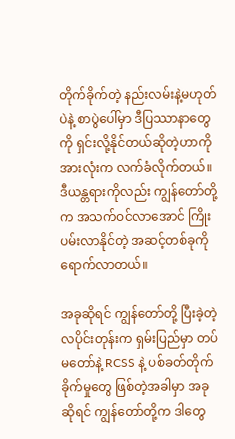တိုက်ခိုက်တဲ့ နည်းလမ်းနဲ့မဟုတ်ပဲနဲ့ စာပွဲပေါ်မှာ ဒီပြဿာနာတွေကို ရှင်းလို့နိုင်တယ်ဆိုတဲ့ဟာကို အားလုံးက လက်ခံလိုက်တယ်။ ဒီယန္တရားကိုလည်း ကျွန်တော်တို့က အသက်ဝင်လာအောင် ကြိုးပမ်းလာနိုင်တဲ့ အဆင့်တစ်ခုကို ရောက်လာတယ်။

အခုဆိုရင် ကျွန်တော်တို့ ပြီးခဲ့တဲ့ လပိုင်းတုန်းက ရှမ်းပြည်မှာ တပ်မတော်နဲ့ RCSS နဲ့ ပစ်ခတ်တိုက်ခိုက်မှုတွေ ဖြစ်တဲ့အခါမှာ အခုဆိုရင် ကျွန်တော်တို့က ဒါတွေ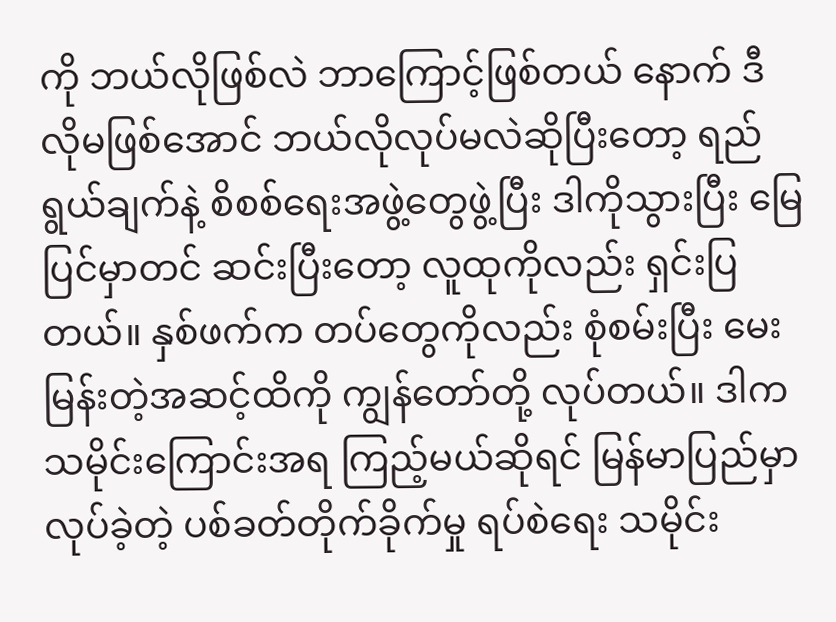ကို ဘယ်လိုဖြစ်လဲ ဘာကြောင့်ဖြစ်တယ် နောက် ဒီလိုမဖြစ်အောင် ဘယ်လိုလုပ်မလဲဆိုပြီးတော့ ရည်ရွယ်ချက်နဲ့ စိစစ်ရေးအဖွဲ့တွေဖွဲ့ပြီး ဒါကိုသွားပြီး မြေပြင်မှာတင် ဆင်းပြီးတော့ လူထုကိုလည်း ရှင်းပြတယ်။ နှစ်ဖက်က တပ်တွေကိုလည်း စုံစမ်းပြီး မေးမြန်းတဲ့အဆင့်ထိကို ကျွန်တော်တို့ လုပ်တယ်။ ဒါက သမိုင်းကြောင်းအရ ကြည့်မယ်ဆိုရင် မြန်မာပြည်မှာလုပ်ခဲ့တဲ့ ပစ်ခတ်တိုက်ခိုက်မှု ရပ်စဲရေး သမိုင်း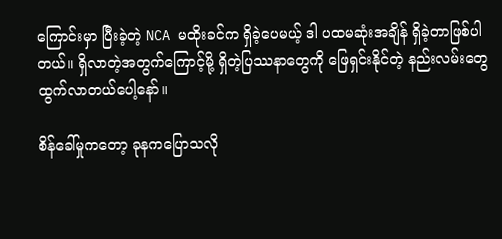ကြောင်းမှာ ပြီးခဲ့တဲ့ NCA မထိုးခင်က ရှိခဲ့ပေမယ့် ဒါ ပထမဆုံးအချိန် ရှိခဲ့တာဖြစ်ပါတယ်။ ရှိလာတဲ့အတွက်ကြောင့်မို့ ရှိတဲ့ပြဿနာတွေကို ဖြေရှင်းနိုင်တဲ့ နည်းလမ်းတွေ ထွက်လာတယ်ပေါ့နော်။

စိန်ခေါ်မှုကတော့ ခုနကပြောသလို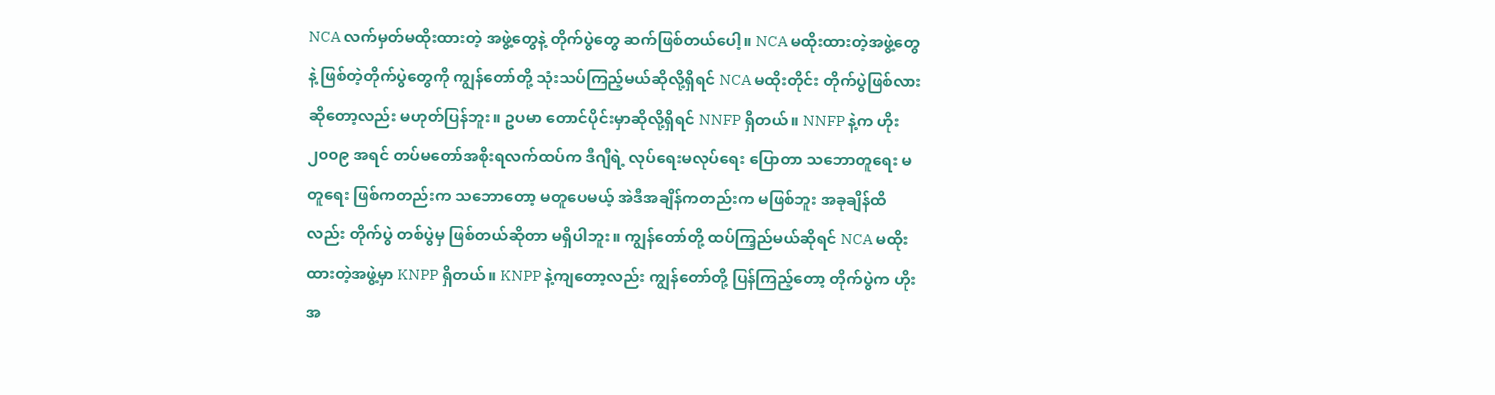NCA လက်မှတ်မထိုးထားတဲ့ အဖွဲ့တွေနဲ့ တိုက်ပွဲတွေ ဆက်ဖြစ်တယ်ပေါ့။ NCA မထိုးထားတဲ့အဖွဲ့တွေနဲ့ ဖြစ်တဲ့တိုက်ပွဲတွေကို ကျွန်တော်တို့ သုံးသပ်ကြည့်မယ်ဆိုလို့ရှိရင် NCA မထိုးတိုင်း တိုက်ပွဲဖြစ်လားဆိုတော့လည်း မဟုတ်ပြန်ဘူး။ ဥပမာ တောင်ပိုင်းမှာဆိုလို့ရှိရင် NNFP ရှိတယ်။ NNFP နဲ့က ဟိုး ၂၀၀၉ အရင် တပ်မတော်အစိုးရလက်ထပ်က ဒီဂျီရဲ့ လုပ်ရေးမလုပ်ရေး ပြောတာ သဘောတူရေး မတူရေး ဖြစ်ကတည်းက သဘောတော့ မတူပေမယ့် အဲဒီအချိန်ကတည်းက မဖြစ်ဘူး အခုချိန်ထိလည်း တိုက်ပွဲ တစ်ပွဲမှ ဖြစ်တယ်ဆိုတာ မရှိပါဘူး။ ကျွန်တော်တို့ ထပ်ကြ့ည်မယ်ဆိုရင် NCA မထိုးထားတဲ့အဖွဲ့မှာ KNPP ရှိတယ်။ KNPP နဲ့ကျတော့လည်း ကျွန်တော်တို့ ပြန်ကြည့်တော့ တိုက်ပွဲက ဟိုးအ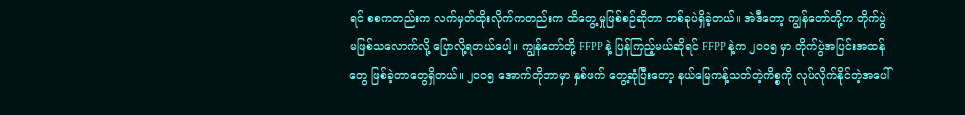ရင် စစကတည်းက လက်မှတ်ထိုးလိုက်ကတည်းက ထိတွေ့မှုဖြစ်စဉ်ဆိုတာ တစ်ခုပဲရှိခဲ့တယ်။ အဲဒီတော့ ကျွန်တော်တို့က တိုက်ပွဲ မဖြစ်သလောက်လို့ ပြောလို့ရတယ်ပေါ့။ ကျွန်တော်တို့ FFPP နဲ့ ပြန်ကြည့်မယ်ဆိုရင် FFPP နဲ့က ၂၀၀၅ မှာ တိုက်ပွဲအပြင်းအထန်တွေ ဖြစ်ခဲ့တာတွေရှိတယ်။ ၂၀၀၅ အောက်တိုဘာမှာ နှစ်ဖက် တွေ့ဆုံပြီးတော့ နယ်မြေကန့်သတ်တဲ့ကိစ္စကို လုပ်လိုက်နိုင်တဲ့အပေါ်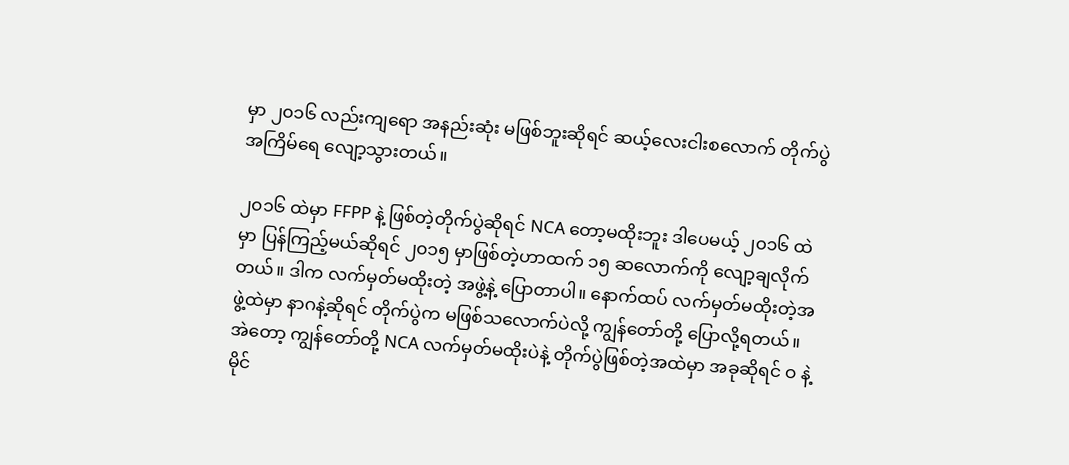မှာ ၂၀၁၆ လည်းကျရော အနည်းဆုံး မဖြစ်ဘူးဆိုရင် ဆယ့်လေးငါးစလောက် တိုက်ပွဲအကြိမ်ရေ လျော့သွားတယ်။

၂၀၁၆ ထဲမှာ FFPP နဲ့ ဖြစ်တဲ့တိုက်ပွဲဆိုရင် NCA တော့မထိုးဘူး ဒါပေမယ့် ၂၀၁၆ ထဲမှာ ပြန်ကြည့်မယ်ဆိုရင် ၂၀၁၅ မှာဖြစ်တဲ့ဟာထက် ၁၅ ဆလောက်ကို လျော့ချလိုက်တယ်။ ဒါက လက်မှတ်မထိုးတဲ့ အဖွဲ့နဲ့ ပြောတာပါ။ နောက်ထပ် လက်မှတ်မထိုးတဲ့အဖွဲ့ထဲမှာ နာဂနဲ့ဆိုရင် တိုက်ပွဲက မဖြစ်သလောက်ပဲလို့ ကျွန်တော်တို့ ပြောလို့ရတယ်။ အဲတော့ ကျွန်တော်တို့ NCA လက်မှတ်မထိုးပဲနဲ့ တိုက်ပွဲဖြစ်တဲ့အထဲမှာ အခုဆိုရင် ဝ နဲ့ မိုင်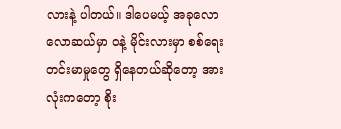လားနဲ့ ပါတယ်။ ဒါပေမယ့် အခုလောလောဆယ်မှာ ဝနဲ့ မိုင်းလားမှာ စစ်ရေးတင်းမာမှုတွေ ရှိနေတယ်ဆိုတော့ အားလုံးကတော့ စိုး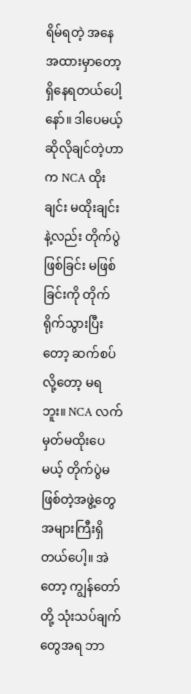ရိမ်ရတဲ့ အနေအထားမှာတော့ ရှိနေရတယ်ပေါ့နော်။ ဒါပေမယ့် ဆိုလိုချင်တဲ့ဟာက NCA ထိုးချင်း မထိုးချင်းနဲ့လည်း တိုက်ပွဲ ဖြစ်ခြင်း မဖြစ်ခြင်းကို တိုက်ရိုက်သွားပြီးတော့ ဆက်စပ်လို့တော့ မရဘူး။ NCA လက်မှတ်မထိုးပေမယ့် တိုက်ပွဲမဖြစ်တဲ့အဖွဲ့တွေ အများကြီးရှိတယ်ပေါ့။ အဲတော့ ကျွန်တော်တို့ သုံးသပ်ချက်တွေအရ ဘာ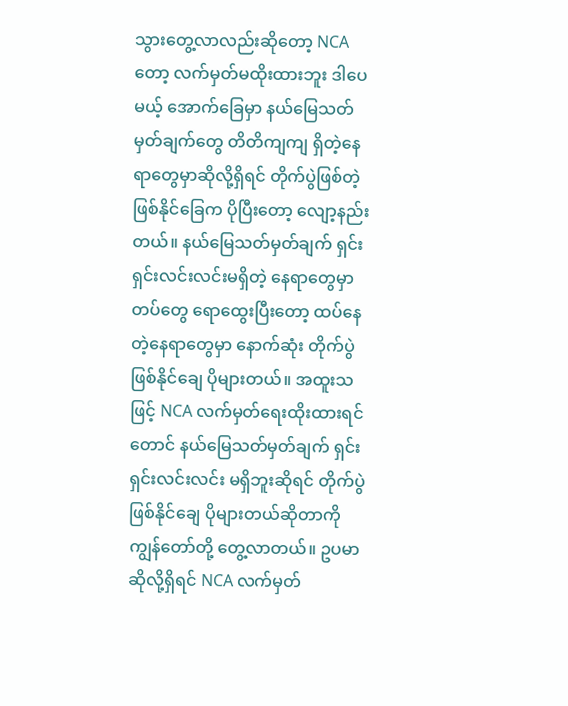သွားတွေ့လာလည်းဆိုတော့ NCA တော့ လက်မှတ်မထိုးထားဘူး ဒါပေမယ့် အောက်ခြေမှာ နယ်မြေသတ်မှတ်ချက်တွေ တိတိကျကျ ရှိတဲ့နေရာတွေမှာဆိုလို့ရှိရင် တိုက်ပွဲဖြစ်တဲ့ ဖြစ်နိုင်ခြေက ပိုပြီးတော့ လျော့နည်းတယ်။ နယ်မြေသတ်မှတ်ချက် ရှင်းရှင်းလင်းလင်းမရှိတဲ့ နေရာတွေမှာ တပ်တွေ ရောထွေးပြီးတော့ ထပ်နေတဲ့နေရာတွေမှာ နောက်ဆုံး တိုက်ပွဲဖြစ်နိုင်ချေ ပိုများတယ်။ အထူးသဖြင့် NCA လက်မှတ်ရေးထိုးထားရင်တောင် နယ်မြေသတ်မှတ်ချက် ရှင်းရှင်းလင်းလင်း မရှိဘူးဆိုရင် တိုက်ပွဲဖြစ်နိုင်ချေ ပိုများတယ်ဆိုတာကို ကျွန်တော်တို့ တွေ့လာတယ်။ ဥပမာဆိုလို့ရှိရင် NCA လက်မှတ်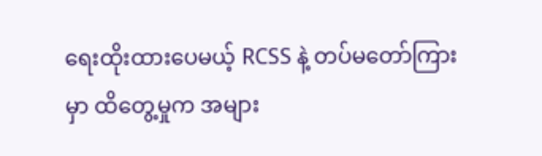ရေးထိုးထားပေမယ့် RCSS နဲ့ တပ်မတော်ကြားမှာ ထိတွေ့မှုက အများ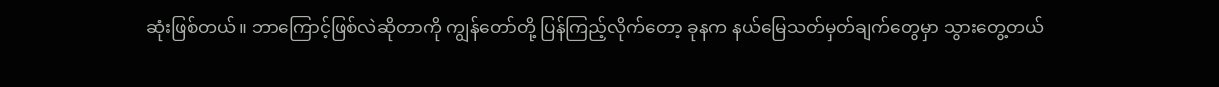ဆုံးဖြစ်တယ်။ ဘာကြောင့်ဖြစ်လဲဆိုတာကို ကျွန်တော်တို့ ပြန်ကြည့်လိုက်တော့ ခုနက နယ်မြေသတ်မှတ်ချက်တွေမှာ သွားတွေ့တယ်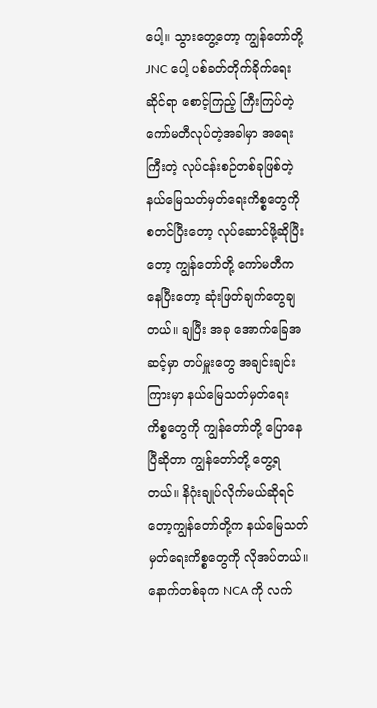ပေါ့။ သွားတွေ့တော့ ကျွန်တော်တို့ JNC ပေါ့ ပစ်ခတ်တိုက်ခိုက်ရေးဆိုင်ရာ စောင့်ကြည့် ကြီးကြပ်တဲ့ ကော်မတီလုပ်တဲ့အခါမှာ အရေးကြီးတဲ့ လုပ်ငန်းစဉ်တစ်ခုဖြစ်တဲ့ နယ်မြေသတ်မှတ်ရေးကိစ္စတွေကို စတင်ပြီးတော့ လုပ်ဆောင်ဖို့ဆိုပြီးတော့ ကျွန်တော်တို့ ကော်မတီကနေပြီးတော့ ဆုံးဖြတ်ချက်တွေချတယ်။ ချပြီး အခု အောက်ခြေအဆင့်မှာ တပ်မှူးတွေ အချင်းချင်းကြားမှာ နယ်မြေသတ်မှတ်ရေးကိစ္စတွေကို ကျွန်တော်တို့ ပြောနေပြီဆိုတာ ကျွန်တော်တို့ တွေ့ရတယ်။ နိဂုံးချုပ်လိုက်မယ်ဆိုရင်တော့ကျွန်တော်တို့က နယ်မြေသတ်မှတ်ရေးကိစ္စတွေကို လိုအပ်တယ်။ နောက်တစ်ခုက NCA ကို လက်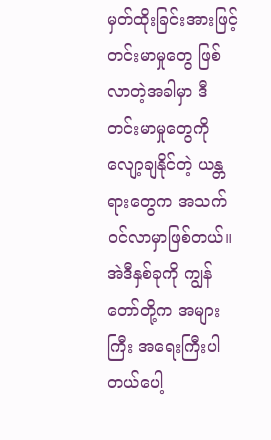မှတ်ထိုးခြင်းအားဖြင့် တင်းမာမှုတွေ ဖြစ်လာတဲ့အခါမှာ ဒီတင်းမာမှုတွေကို လျော့ချနိုင်တဲ့ ယန္တရားတွေက အသက်ဝင်လာမှာဖြစ်တယ်။ အဲဒီနှစ်ခုကို ကျွန်တော်တို့က အများကြီး အရေးကြီးပါတယ်ပေါ့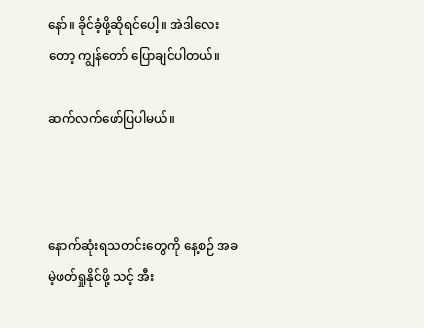နော်။ ခိုင်ခံ့ဖို့ဆိုရင်ပေါ့။ အဲဒါလေးတော့ ကျွန်တော် ပြောချင်ပါတယ်။

ဆက်လက်ဖော်ပြပါမယ်။



နောက်ဆုံးရသတင်းတွေကို နေ့စဉ် အခမဲ့ဖတ်ရှုနိုင်ဖို့ သင့် အီး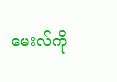မေးလ်ကို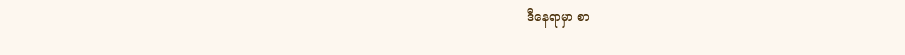ဒီနေရာမှာ စာ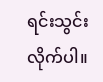ရင်းသွင်းလိုက်ပါ။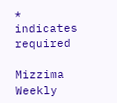* indicates required

Mizzima Weekly